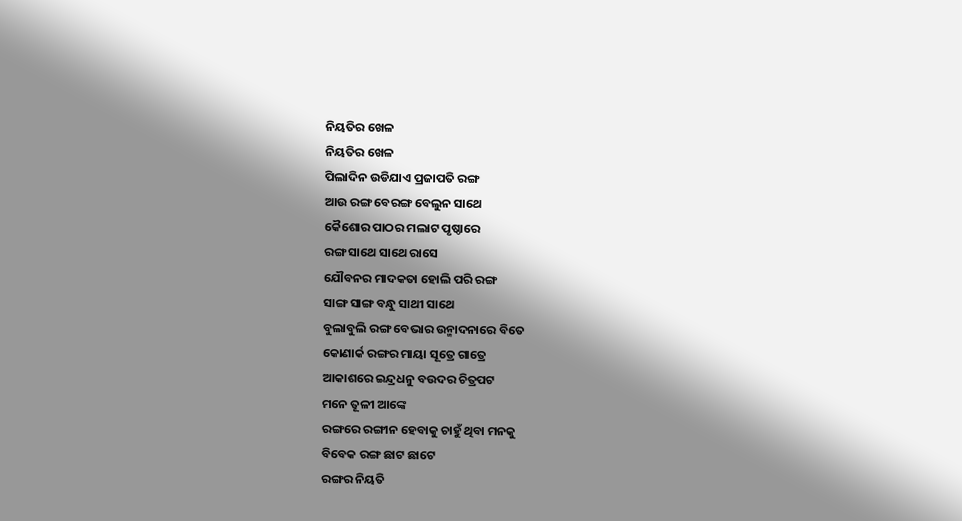ନିୟତିର ଖେଳ
ନିୟତିର ଖେଳ
ପିଲାଦିନ ଉଡିଯାଏ ପ୍ରଜାପତି ରଙ୍ଗ
ଆଉ ରଙ୍ଗ ବେରଙ୍ଗ ବେଲୁନ ସାଥେ
କୈଶୋର ପାଠର ମଲାଟ ପୃଷ୍ଠାରେ
ରଙ୍ଗ ସାଥେ ସାଥେ ରାସେ
ଯୌବନର ମାଦକତା ହୋଲି ପରି ରଙ୍ଗ
ସାଙ୍ଗ ସାଙ୍ଗ ବନ୍ଧୁ ସାଥୀ ସାଥେ
ବୁଲାବୁଲି ରଙ୍ଗ ବେଭାର ଉନ୍ମାଦନାରେ ବିତେ
କୋଣାର୍କ ରଙ୍ଗର ମାୟା ସୂତ୍ରେ ଗାତ୍ରେ
ଆକାଶରେ ଇନ୍ଦ୍ରଧନୁ ବଉଦର ଚିତ୍ରପଟ
ମନେ ତୂଳୀ ଆଙ୍କେ
ରଙ୍ଗରେ ରଙ୍ଗୀନ ହେବାକୁ ଚାହୁଁ ଥିବା ମନକୁ
ବିବେକ ରଙ୍ଗ ଛାଟ ଛାଟେ
ରଙ୍ଗର ନିୟତି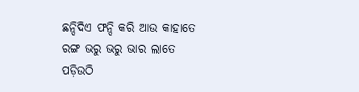ଛନ୍ଦିଦିଏ ଫନ୍ଦି କରି ଆଉ କାହାତେ
ରଙ୍ଗ ଭରୁ ଭରୁ ଭାର ଲାତେ
ପଡ଼ିଉଠି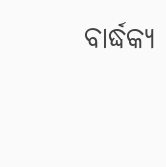ବାର୍ଦ୍ଧକ୍ୟ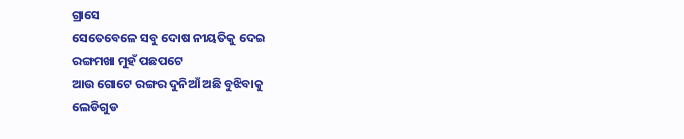ଗ୍ରାସେ
ସେତେବେଳେ ସବୁ ଦୋଷ ନୀୟତିକୁ ଦେଇ
ରଙ୍ଗମଖା ମୁହଁ ପଛପଟେ
ଆଉ ଗୋଟେ ରଙ୍ଗର ଦୁନିଆଁ ଅଛି ବୁଝିବାକୁ
ଲେଡିଗୁଡ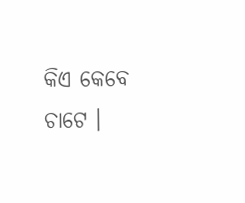କିଏ କେବେ ଚାଟେ ।